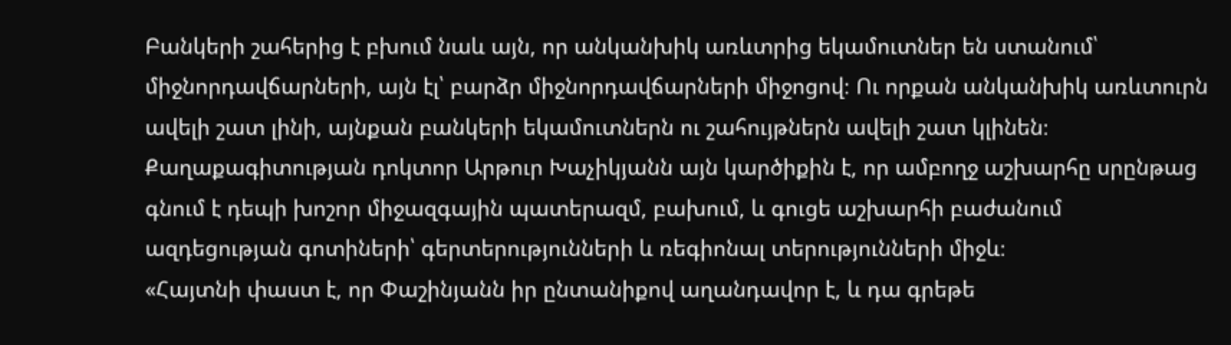Բանկերի շահերից է բխում նաև այն, որ անկանխիկ առևտրից եկամուտներ են ստանում՝ միջնորդավճարների, այն էլ՝ բարձր միջնորդավճարների միջոցով։ Ու որքան անկանխիկ առևտուրն ավելի շատ լինի, այնքան բանկերի եկամուտներն ու շահույթներն ավելի շատ կլինեն։
Քաղաքագիտության դոկտոր Արթուր Խաչիկյանն այն կարծիքին է, որ ամբողջ աշխարհը սրընթաց գնում է դեպի խոշոր միջազգային պատերազմ, բախում, և գուցե աշխարհի բաժանում ազդեցության գոտիների՝ գերտերությունների և ռեգիոնալ տերությունների միջև։
«Հայտնի փաստ է, որ Փաշինյանն իր ընտանիքով աղանդավոր է, և դա գրեթե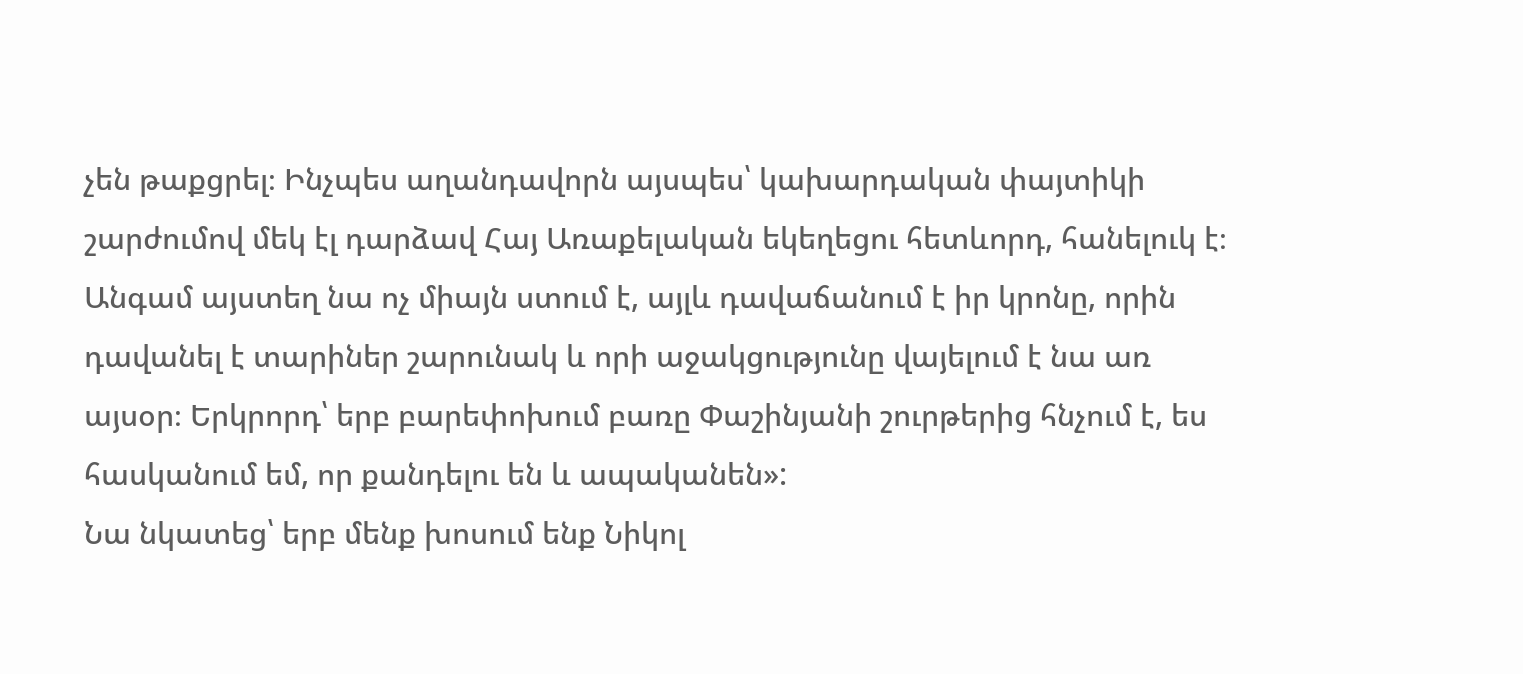չեն թաքցրել։ Ինչպես աղանդավորն այսպես՝ կախարդական փայտիկի շարժումով մեկ էլ դարձավ Հայ Առաքելական եկեղեցու հետևորդ, հանելուկ է։ Անգամ այստեղ նա ոչ միայն ստում է, այլև դավաճանում է իր կրոնը, որին դավանել է տարիներ շարունակ և որի աջակցությունը վայելում է նա առ այսօր։ Երկրորդ՝ երբ բարեփոխում բառը Փաշինյանի շուրթերից հնչում է, ես հասկանում եմ, որ քանդելու են և ապականեն»:
Նա նկատեց՝ երբ մենք խոսում ենք Նիկոլ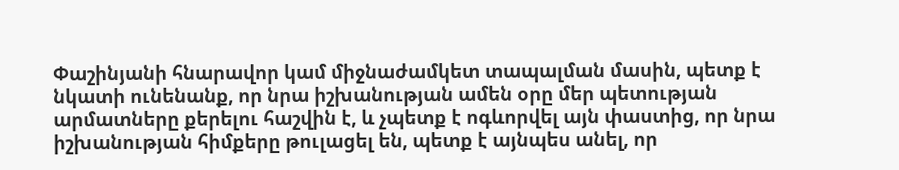Փաշինյանի հնարավոր կամ միջնաժամկետ տապալման մասին, պետք է նկատի ունենանք, որ նրա իշխանության ամեն օրը մեր պետության արմատները քերելու հաշվին է, և չպետք է ոգևորվել այն փաստից, որ նրա իշխանության հիմքերը թուլացել են, պետք է այնպես անել, որ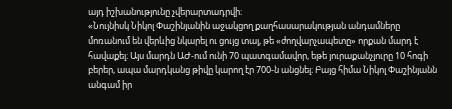այդ իշխանությունը չվերարտադրվի։
«Նույնիսկ Նիկոլ Փաշինյանին աջակցող քաղհասարակության անդամները մոռանում են վերևից նկարել ու ցույց տալ, թե «ժողվարչապետը» որքան մարդ է հավաքել։ Այս մարդն ԱԺ-ում ունի 70 պատգամավոր, եթե յուրաքանչյուրը 10 հոգի բերեր, ապա մարդկանց թիվը կարող էր 700-ն անցնել։ Բայց հիմա Նիկոլ Փաշինյանն անգամ իր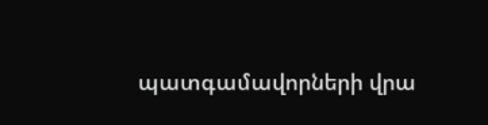պատգամավորների վրա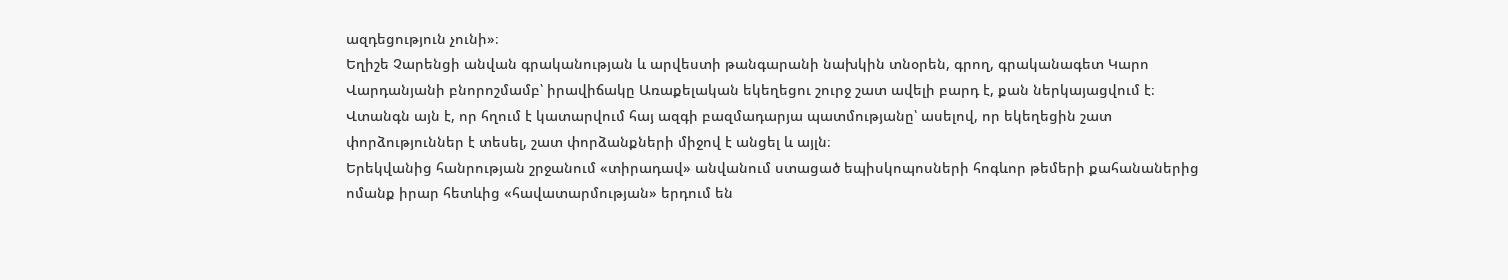ազդեցություն չունի»։
Եղիշե Չարենցի անվան գրականության և արվեստի թանգարանի նախկին տնօրեն, գրող, գրականագետ Կարո Վարդանյանի բնորոշմամբ՝ իրավիճակը Առաքելական եկեղեցու շուրջ շատ ավելի բարդ է, քան ներկայացվում է։ Վտանգն այն է, որ հղում է կատարվում հայ ազգի բազմադարյա պատմությանը՝ ասելով, որ եկեղեցին շատ փորձություններ է տեսել, շատ փորձանքների միջով է անցել և այլն։
Երեկվանից հանրության շրջանում «տիրադավ» անվանում ստացած եպիսկոպոսների հոգևոր թեմերի քահանաներից ոմանք իրար հետևից «հավատարմության» երդում են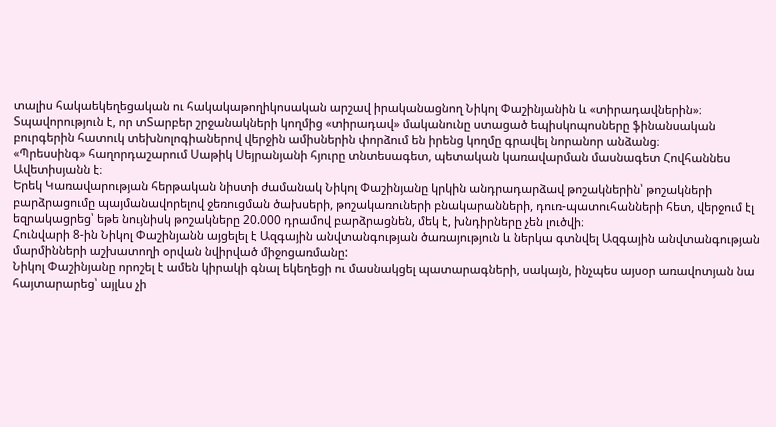տալիս հակաեկեղեցական ու հակակաթողիկոսական արշավ իրականացնող Նիկոլ Փաշինյանին և «տիրադավներին»։
Տպավորություն է, որ տՏարբեր շրջանակների կողմից «տիրադավ» մականունը ստացած եպիսկոպոսները ֆինանսական բուրգերին հատուկ տեխնոլոգիաներով վերջին ամիսներին փորձում են իրենց կողմը գրավել նորանոր անձանց։
«Պրեսսինգ» հաղորդաշարում Սաթիկ Սեյրանյանի հյուրը տնտեսագետ, պետական կառավարման մասնագետ Հովհաննես Ավետիսյանն է։
Երեկ Կառավարության հերթական նիստի ժամանակ Նիկոլ Փաշինյանը կրկին անդրադարձավ թոշակներին՝ թոշակների բարձրացումը պայմանավորելով ջեռուցման ծախսերի, թոշակառուների բնակարանների, դուռ-պատուհանների հետ, վերջում էլ եզրակացրեց՝ եթե նույնիսկ թոշակները 20.000 դրամով բարձրացնեն, մեկ է, խնդիրները չեն լուծվի։
Հունվարի 8-ին Նիկոլ Փաշինյանն այցելել է Ազգային անվտանգության ծառայություն և ներկա գտնվել Ազգային անվտանգության մարմինների աշխատողի օրվան նվիրված միջոցառմանը:
Նիկոլ Փաշինյանը որոշել է ամեն կիրակի գնալ եկեղեցի ու մասնակցել պատարագների, սակայն, ինչպես այսօր առավոտյան նա հայտարարեց՝ այլևս չի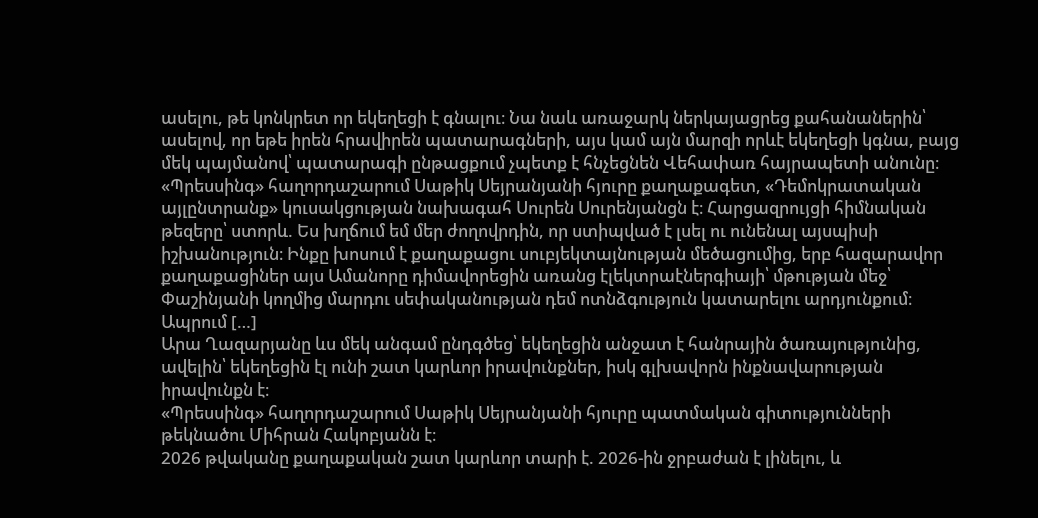ասելու, թե կոնկրետ որ եկեղեցի է գնալու։ Նա նաև առաջարկ ներկայացրեց քահանաներին՝ ասելով, որ եթե իրեն հրավիրեն պատարագների, այս կամ այն մարզի որևէ եկեղեցի կգնա, բայց մեկ պայմանով՝ պատարագի ընթացքում չպետք է հնչեցնեն Վեհափառ հայրապետի անունը։
«Պրեսսինգ» հաղորդաշարում Սաթիկ Սեյրանյանի հյուրը քաղաքագետ, «Դեմոկրատական այլընտրանք» կուսակցության նախագահ Սուրեն Սուրենյանցն է։ Հարցազրույցի հիմնական թեզերը՝ ստորև. Ես խղճում եմ մեր ժողովրդին, որ ստիպված է լսել ու ունենալ այսպիսի իշխանություն։ Ինքը խոսում է քաղաքացու սուբյեկտայնության մեծացումից, երբ հազարավոր քաղաքացիներ այս Ամանորը դիմավորեցին առանց էլեկտրաէներգիայի՝ մթության մեջ՝ Փաշինյանի կողմից մարդու սեփականության դեմ ոտնձգություն կատարելու արդյունքում։ Ապրում […]
Արա Ղազարյանը ևս մեկ անգամ ընդգծեց՝ եկեղեցին անջատ է հանրային ծառայությունից, ավելին՝ եկեղեցին էլ ունի շատ կարևոր իրավունքներ, իսկ գլխավորն ինքնավարության իրավունքն է։
«Պրեսսինգ» հաղորդաշարում Սաթիկ Սեյրանյանի հյուրը պատմական գիտությունների թեկնածու Միհրան Հակոբյանն է։
2026 թվականը քաղաքական շատ կարևոր տարի է. 2026-ին ջրբաժան է լինելու, և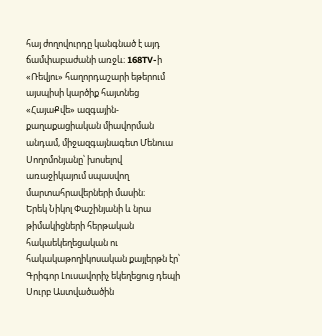հայ ժողովուրդը կանգնած է այդ ճամփաբաժանի առջև։ 168TV-ի «Ռեվյու» հաղորդաշարի եթերում այսպիսի կարծիք հայտնեց «ՀայաՔվե» ազգային-քաղաքացիական միավորման անդամ, միջազգայնագետ Մենուա Սողոմոնյանը՝ խոսելով առաջիկայում սպասվող մարտահրավերների մասին։
Երեկ Նիկոլ Փաշինյանի և նրա թիմակիցների հերթական հակաեկեղեցական ու հակակաթողիկոսական քայլերթն էր՝ Գրիգոր Լուսավորիչ եկեղեցուց դեպի Սուրբ Աստվածածին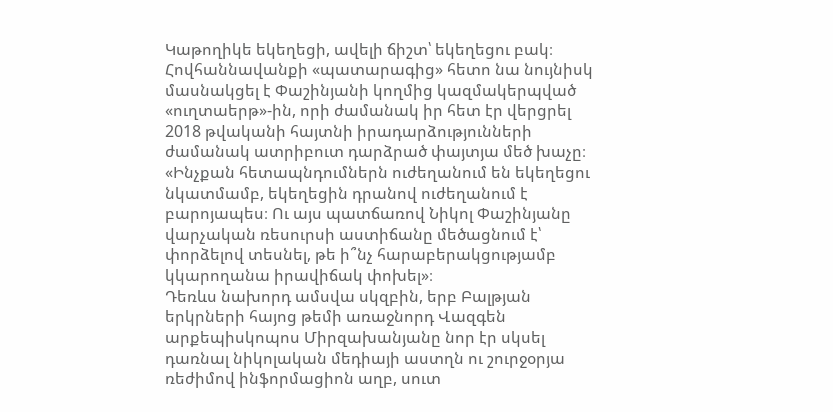Կաթողիկե եկեղեցի, ավելի ճիշտ՝ եկեղեցու բակ։
Հովհաննավանքի «պատարագից» հետո նա նույնիսկ մասնակցել է Փաշինյանի կողմից կազմակերպված «ուղտաերթ»-ին, որի ժամանակ իր հետ էր վերցրել 2018 թվականի հայտնի իրադարձությունների ժամանակ ատրիբուտ դարձրած փայտյա մեծ խաչը։
«Ինչքան հետապնդումներն ուժեղանում են եկեղեցու նկատմամբ, եկեղեցին դրանով ուժեղանում է բարոյապես։ Ու այս պատճառով Նիկոլ Փաշինյանը վարչական ռեսուրսի աստիճանը մեծացնում է՝ փորձելով տեսնել, թե ի՞նչ հարաբերակցությամբ կկարողանա իրավիճակ փոխել»։
Դեռևս նախորդ ամսվա սկզբին, երբ Բալթյան երկրների հայոց թեմի առաջնորդ Վազգեն արքեպիսկոպոս Միրզախանյանը նոր էր սկսել դառնալ նիկոլական մեդիայի աստղն ու շուրջօրյա ռեժիմով ինֆորմացիոն աղբ, սուտ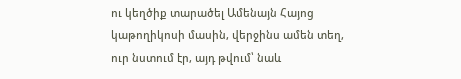ու կեղծիք տարածել Ամենայն Հայոց կաթողիկոսի մասին, վերջինս ամեն տեղ, ուր նստում էր, այդ թվում՝ նաև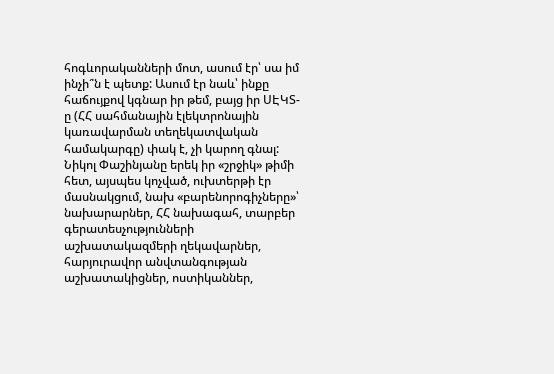հոգևորականների մոտ, ասում էր՝ սա իմ ինչի՞ն է պետք: Ասում էր նաև՝ ինքը հաճույքով կգնար իր թեմ, բայց իր ՍԷԿՏ-ը (ՀՀ սահմանային էլեկտրոնային կառավարման տեղեկատվական համակարգը) փակ է, չի կարող գնալ:
Նիկոլ Փաշինյանը երեկ իր «շրջիկ» թիմի հետ, այսպես կոչված, ուխտերթի էր մասնակցում, նախ «բարենորոգիչները»՝ նախարարներ, ՀՀ նախագահ, տարբեր գերատեսչությունների աշխատակազմերի ղեկավարներ, հարյուրավոր անվտանգության աշխատակիցներ, ոստիկաններ,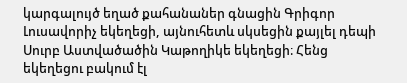կարգալույծ եղած քահանաներ գնացին Գրիգոր Լուսավորիչ եկեղեցի, այնուհետև սկսեցին քայլել դեպի Սուրբ Աստվածածին Կաթողիկե եկեղեցի։ Հենց եկեղեցու բակում էլ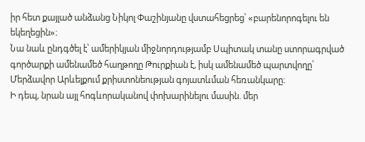իր հետ քայլած անձանց Նիկոլ Փաշինյանը վստահեցրեց՝ «բարենորոգելու են եկեղեցին»։
Նա նաև ընդգծել է՝ ամերիկյան միջնորդությամբ Սպիտակ տանը ստորագրված գործարքի ամենամեծ հաղթողը Թուրքիան է, իսկ ամենամեծ պարտվողը՝ Մերձավոր Արևելքում քրիստոնեության գոյատևման հեռանկարը։
Ի դեպ, նրան այլ հոգևորականով փոխարինելու մասին. մեր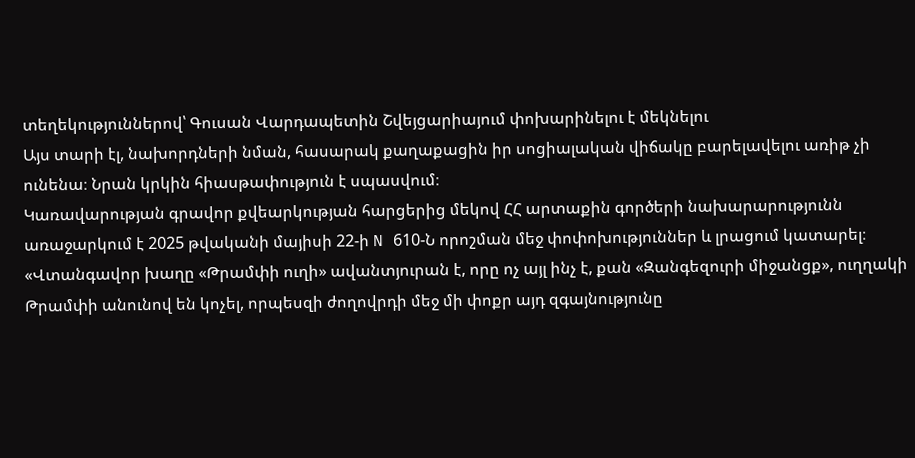տեղեկություններով՝ Գուսան Վարդապետին Շվեյցարիայում փոխարինելու է մեկնելու
Այս տարի էլ, նախորդների նման, հասարակ քաղաքացին իր սոցիալական վիճակը բարելավելու առիթ չի ունենա։ Նրան կրկին հիասթափություն է սպասվում։
Կառավարության գրավոր քվեարկության հարցերից մեկով ՀՀ արտաքին գործերի նախարարությունն առաջարկում է 2025 թվականի մայիսի 22-ի N 610-Ն որոշման մեջ փոփոխություններ և լրացում կատարել։
«Վտանգավոր խաղը «Թրամփի ուղի» ավանտյուրան է, որը ոչ այլ ինչ է, քան «Զանգեզուրի միջանցք», ուղղակի Թրամփի անունով են կոչել, որպեսզի ժողովրդի մեջ մի փոքր այդ զգայնությունը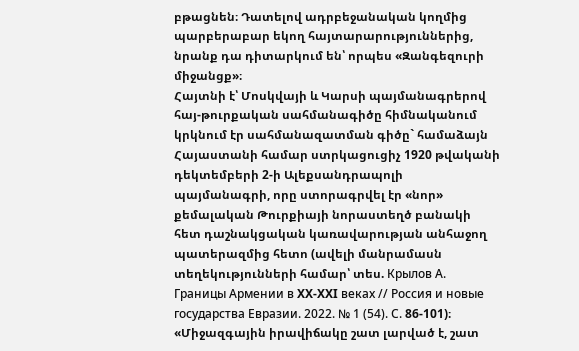բթացնեն։ Դատելով ադրբեջանական կողմից պարբերաբար եկող հայտարարություններից, նրանք դա դիտարկում են՝ որպես «Զանգեզուրի միջանցք»։
Հայտնի է՝ Մոսկվայի և Կարսի պայմանագրերով հայ-թուրքական սահմանագիծը հիմնականում կրկնում էր սահմանազատման գիծը` համաձայն Հայաստանի համար ստրկացուցիչ 1920 թվականի դեկտեմբերի 2-ի Ալեքսանդրապոլի պայմանագրի, որը ստորագրվել էր «նոր» քեմալական Թուրքիայի նորաստեղծ բանակի հետ դաշնակցական կառավարության անհաջող պատերազմից հետո (ավելի մանրամասն տեղեկությունների համար՝ տես. Крылов А. Границы Армении в XX-XXI веках // Россия и новые государства Евразии. 2022. № 1 (54). С. 86-101)։
«Միջազգային իրավիճակը շատ լարված է, շատ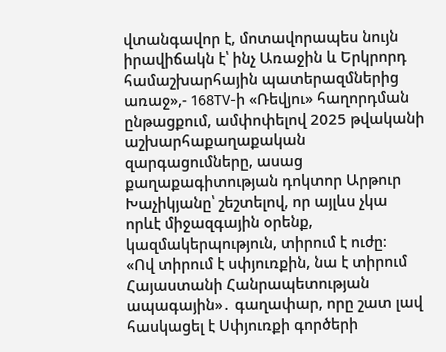վտանգավոր է, մոտավորապես նույն իրավիճակն է՝ ինչ Առաջին և Երկրորդ համաշխարհային պատերազմներից առաջ»,- 168TV-ի «Ռեվյու» հաղորդման ընթացքում, ամփոփելով 2025 թվականի աշխարհաքաղաքական զարգացումները, ասաց քաղաքագիտության դոկտոր Արթուր Խաչիկյանը՝ շեշտելով, որ այլևս չկա որևէ միջազգային օրենք, կազմակերպություն, տիրում է ուժը։
«Ով տիրում է սփյուռքին, նա է տիրում Հայաստանի Հանրապետության ապագային»․ գաղափար, որը շատ լավ հասկացել է Սփյուռքի գործերի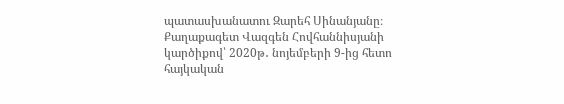պատասխանատու Զարեհ Սինանյանը։
Քաղաքագետ Վազգեն Հովհաննիսյանի կարծիքով՝ 2020թ․ նոյեմբերի 9-ից հետո հայկական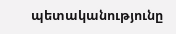պետականությունը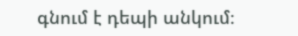գնում է դեպի անկում։